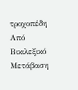τροχοπέδη
Από Βικιλεξικό
Μετάβαση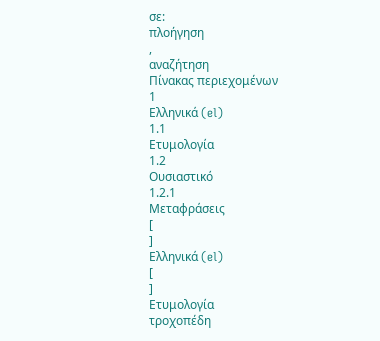σε:
πλοήγηση
,
αναζήτηση
Πίνακας περιεχομένων
1
Ελληνικά (el)
1.1
Ετυμολογία
1.2
Ουσιαστικό
1.2.1
Μεταφράσεις
[
]
Ελληνικά (el)
[
]
Ετυμολογία
τροχοπέδη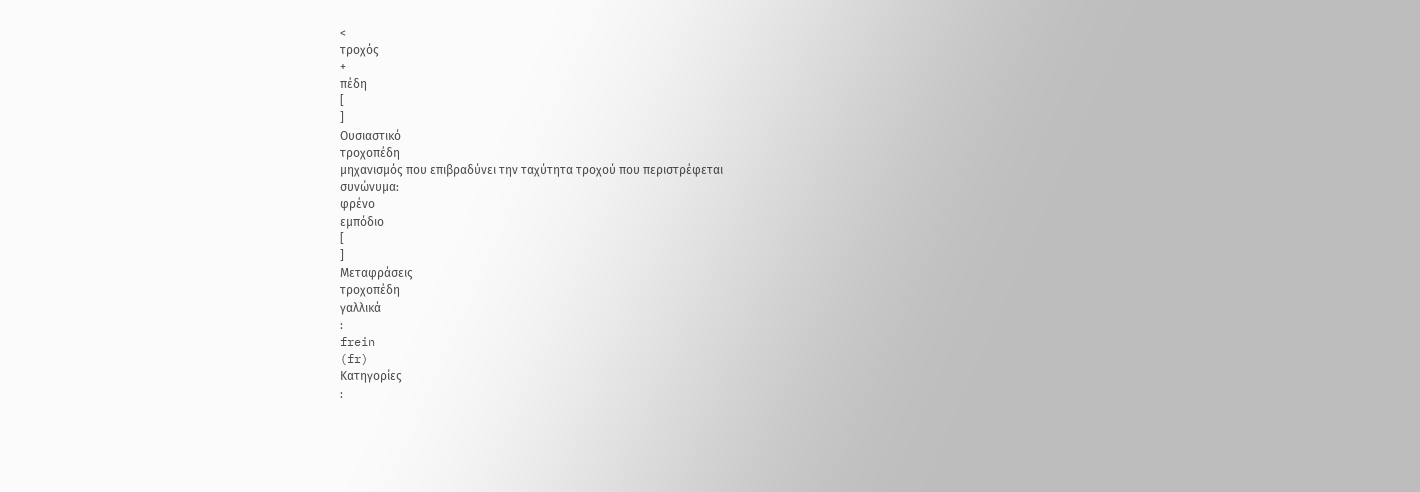<
τροχός
+
πέδη
[
]
Ουσιαστικό
τροχοπέδη
μηχανισμός που επιβραδύνει την ταχύτητα τροχού που περιστρέφεται
συνώνυμα:
φρένο
εμπόδιο
[
]
Μεταφράσεις
τροχοπέδη
γαλλικά
:
frein
(fr)
Κατηγορίες
: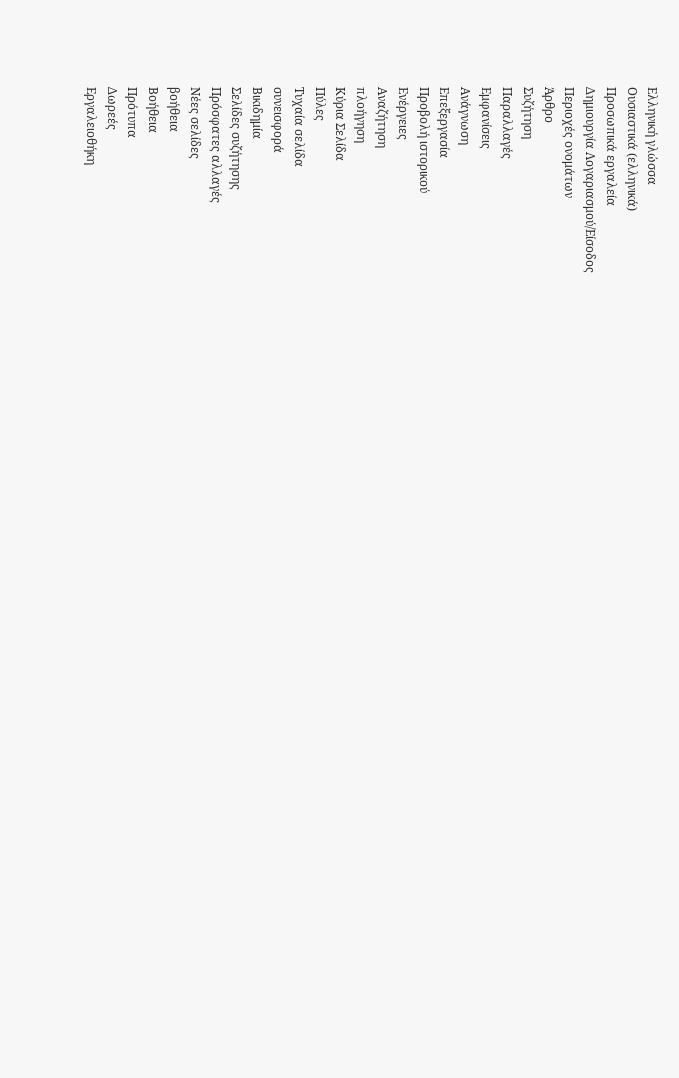Ελληνική γλώσσα
Ουσιαστικά (ελληνικά)
Προσωπικά εργαλεία
Δημιουργία Λογαριασμού/Είσοδος
Περιοχές ονομάτων
Άρθρο
Συζήτηση
Παραλλαγές
Εμφανίσεις
Ανάγνωση
Επεξεργασία
Προβολή ιστορικού
Ενέργειες
Αναζήτηση
πλοήγηση
Κύρια Σελίδα
Πύλες
Τυχαία σελίδα
συνεισφορά
Βικιδημία
Σελίδες συζήτησης
Πρόσφατες αλλαγές
Νέες σελίδες
βοήθεια
Βοήθεια
Πρότυπα
Δωρεές
Εργαλειοθήκη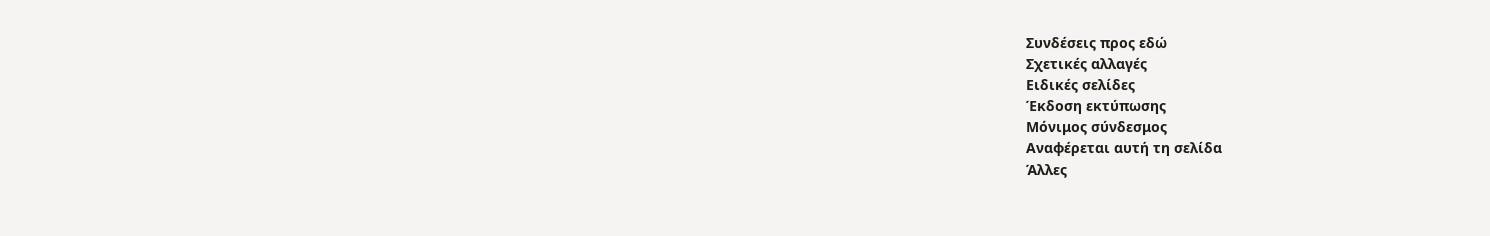Συνδέσεις προς εδώ
Σχετικές αλλαγές
Ειδικές σελίδες
Έκδοση εκτύπωσης
Μόνιμος σύνδεσμος
Αναφέρεται αυτή τη σελίδα
Άλλες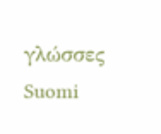γλώσσες
Suomi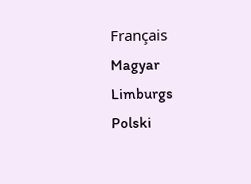Français
Magyar
Limburgs
Polski